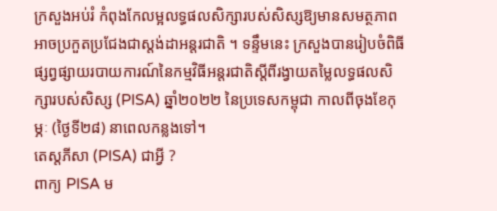ក្រសួងអប់រំ កំពុងកែលម្អលទ្ធផលសិក្សារបស់សិស្សឱ្យមានសមត្ថភាពអាចប្រកួតប្រជែងជាស្តង់ដាអន្តរជាតិ ។ ទន្ទឹមនេះ ក្រសួងបានរៀបចំពិធីផ្សព្វផ្សាយរបាយការណ៍នៃកម្មវិធីអន្តរជាតិស្ដីពីរង្វាយតម្លៃលទ្ធផលសិក្សារបស់សិស្ស (PISA) ឆ្នាំ២០២២ នៃប្រទេសកម្ពុជា កាលពីចុងខែកុម្ភៈ (ថ្ងៃទី២៨) នាពេលកន្លងទៅ។
តេស្តភីសា (PISA) ជាអ្វី ?
ពាក្យ PISA ម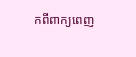កពីពាក្យពេញ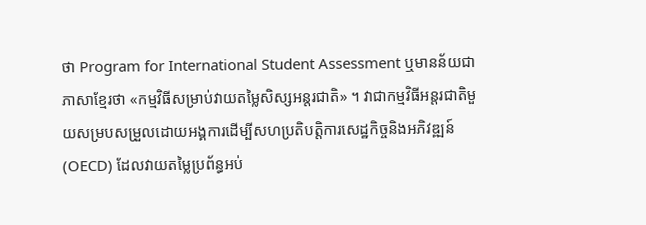ថា Program for International Student Assessment ឬមានន័យជាភាសាខ្មែរថា «កម្មវិធីសម្រាប់វាយតម្លៃសិស្សអន្តរជាតិ» ។ វាជាកម្មវិធីអន្តរជាតិមួយសម្របសម្រួលដោយអង្គការដើម្បីសហប្រតិបត្តិការសេដ្ឋកិច្ចនិងអភិវឌ្ឍន៍ (OECD) ដែលវាយតម្លៃប្រព័ន្ធអប់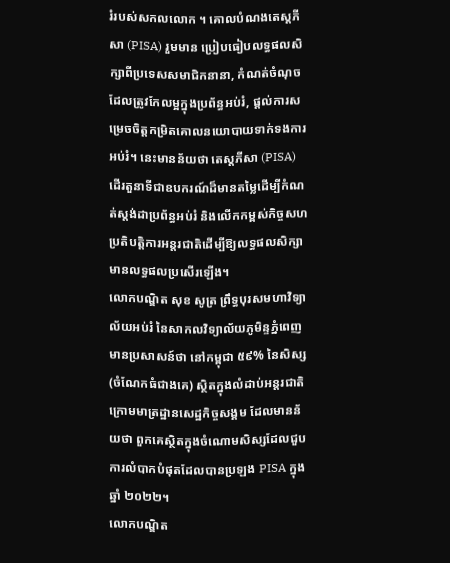រំរបស់សកលលោក ។ គោលបំណងតេស្តភីសា (PISA) រួមមាន ប្រៀបធៀបលទ្ធផលសិក្សាពីប្រទេសសមាជិកនានា, កំណត់ចំណុចដែលត្រូវកែលម្អក្នុងប្រព័ន្ធអប់រំ, ផ្ដល់ការសម្រេចចិត្តកម្រិតគោលនយោបាយទាក់ទងការអប់រំ។ នេះមានន័យថា តេស្តភីសា (PISA) ដើរតួនាទីជាឧបករណ៍ដ៏មានតម្លៃដើម្បីកំណត់ស្ដង់ដាប្រព័ន្ធអប់រំ និងលើកកម្ពស់កិច្ចសហប្រតិបត្តិការអន្តរជាតិដើម្បីឱ្យលទ្ធផលសិក្សាមានលទ្ធផលប្រសើរឡើង។
លោកបណ្ឌិត សុខ សូត្រ ព្រឹទ្ធបុរសមហាវិទ្យាល័យអប់រំ នៃសាកលវិទ្យាល័យភូមិន្ទភ្នំពេញ មានប្រសាសន៍ថា នៅកម្ពុជា ៥៩% នៃសិស្ស (ចំណែកធំជាងគេ) ស្ថិតក្នុងលំដាប់អន្តរជាតិក្រោមមាត្រដ្ឋានសេដ្ឋកិច្ចសង្គម ដែលមានន័យថា ពួកគេស្ថិតក្នុងចំណោមសិស្សដែលជួបការលំបាកបំផុតដែលបានប្រឡង PISA ក្នុងឆ្នាំ ២០២២។
លោកបណ្ឌិត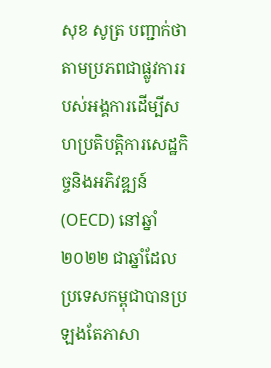សុខ សូត្រ បញ្ជាក់ថា តាមប្រភពជាផ្លូវការរបស់អង្គការដើម្បីសហប្រតិបត្តិការសេដ្ឋកិច្ចនិងអភិវឌ្ឍន៍ (OECD) នៅឆ្នាំ២០២២ ជាឆ្នាំដែលប្រទេសកម្ពុជាបានប្រឡងតែភាសា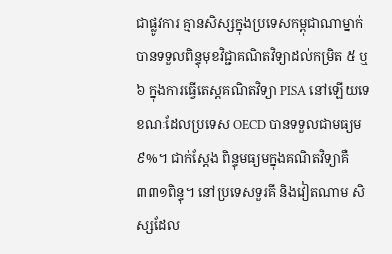ជាផ្លូវការ គ្មានសិស្សក្នុងប្រទេសកម្ពុជាណាម្នាក់បានទទួលពិន្ទុមុខវិជ្ជាគណិតវិទ្យាដល់កម្រិត ៥ ឬ ៦ ក្នុងការធ្វើតេស្តគណិតវិទ្យា PISA នៅឡើយទេ ខណៈដែលប្រទេស OECD បានទទួលជាមធ្យម ៩%។ ជាក់ស្ដែង ពិន្ទុមធ្យមក្នុងគណិតវិទ្យាគឺ ៣៣១ពិន្ទុ។ នៅប្រទេសទួរគី និងវៀតណាម សិស្សដែល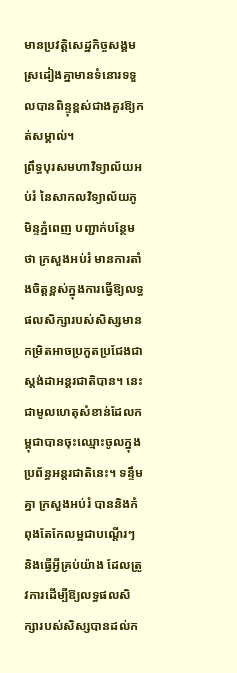មានប្រវត្តិសេដ្ឋកិច្ចសង្គមស្រដៀងគ្នាមានទំនោរទទួលបានពិន្ទុខ្ពស់ជាងគួរឱ្យកត់សម្គាល់។
ព្រឹទ្ធបុរសមហាវិទ្យាល័យអប់រំ នៃសាកលវិទ្យាល័យភូមិន្ទភ្នំពេញ បញ្ជាក់បន្ថែមថា ក្រសួងអប់រំ មានការតាំងចិត្តខ្ពស់ក្នុងការធ្វើឱ្យលទ្ធផលសិក្សារបស់សិស្សមានកម្រិតអាចប្រកួតប្រជែងជាស្តង់ដាអន្តរជាតិបាន។ នេះជាមូលហេតុសំខាន់ដែលកម្ពុជាបានចុះឈ្មោះចូលក្នុងប្រព័ន្ធអន្តរជាតិនេះ។ ទន្ទឹមគ្នា ក្រសួងអប់រំ បាននិងកំពុងតែកែលម្អជាបណ្ដើរៗ និងធ្វើអ្វីគ្រប់យ៉ាង ដែលត្រូវការដើម្បីឱ្យលទ្ធផលសិក្សារបស់សិស្សបានដល់ក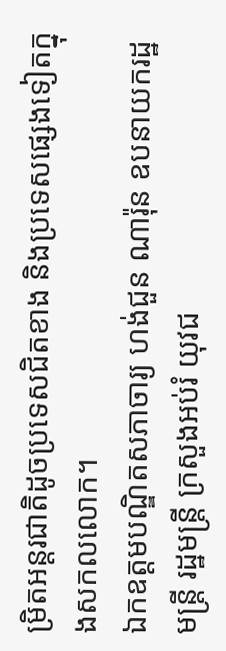ម្រិតអន្តរជាតិដូចប្រទេសជិតខាង និងប្រទេសផ្សេងទៀតក្នុងសកលលោក។
ឯកឧត្ដមបណ្ឌិតសភាចារ្យ ហង់ជួន ណារ៉ុន ឧបនាយករដ្ឋមន្ត្រី រដ្ឋមន្ត្រី ក្រសួងអប់រំ យុវជ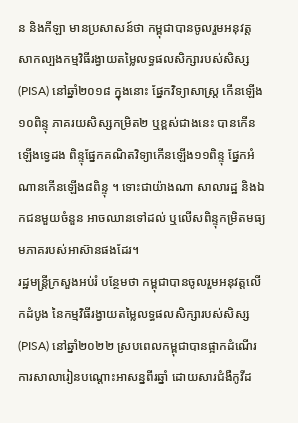ន និងកីឡា មានប្រសាសន៍ថា កម្ពុជាបានចូលរួមអនុវត្តសាកល្បងកម្មវិធីរង្វាយតម្លៃលទ្ធផលសិក្សារបស់សិស្ស (PISA) នៅឆ្នាំ២០១៨ ក្នុងនោះ ផ្នែកវិទ្យាសាស្រ្ត កើនឡើង ១០ពិន្ទុ ភាគរយសិស្សកម្រិត២ ឬខ្ពស់ជាងនេះ បានកើនឡើងទ្វេដង ពិន្ទុផ្នែកគណិតវិទ្យាកើនឡើង១១ពិន្ទុ ផ្នែកអំណានកើនឡើង៨ពិន្ទុ ។ ទោះជាយ៉ាងណា សាលារដ្ឋ និងឯកជនមួយចំនួន អាចឈានទៅដល់ ឬលើសពិន្ទុកម្រិតមធ្យមភាគរបស់អាស៊ានផងដែរ។
រដ្ឋមន្ត្រីក្រសួងអប់រំ បន្ថែមថា កម្ពុជាបានចូលរួមអនុវត្តលើកដំបូង នៃកម្មវិធីរង្វាយតម្លៃលទ្ធផលសិក្សារបស់សិស្ស (PISA) នៅឆ្នាំ២០២២ ស្របពេលកម្ពុជាបានផ្អាកដំណើរការសាលារៀនបណ្ដោះអាសន្នពីរឆ្នាំ ដោយសារជំងឺកូវីដ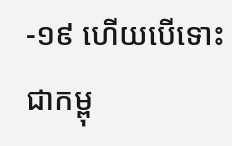-១៩ ហើយបើទោះជាកម្ពុ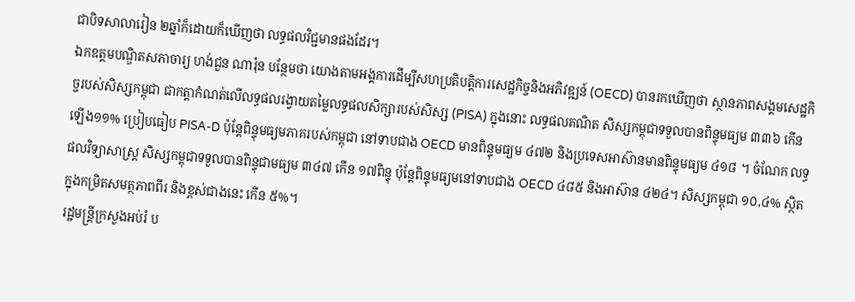ជាបិទសាលារៀន ២ឆ្នាំក៏ដោយក៏ឃើញថា លទ្ធផលវិជ្ជមានផងដែរ។
ឯកឧត្ដមបណ្ឌិតសភាចារ្យ ហង់ជួន ណារ៉ុន បន្ថែមថា យោងតាមអង្គការដើម្បីសហប្រតិបត្តិការសេដ្ឋកិច្ចនិងអភិវឌ្ឍន៍ (OECD) បានរកឃើញថា ស្ថានភាពសង្គមសេដ្ឋកិច្ចរបស់សិស្សកម្ពុជា ជាកត្តាកំណត់លើលទ្ធផលរង្វាយតម្លៃលទ្ធផលសិក្សារបស់សិស្ស (PISA) ក្នុងនោះ លទ្ធផលគណិត សិស្សកម្ពុជាទទួលបានពិន្ទុមធ្យម ៣៣៦ កើនឡើង១១% ប្រៀបធៀប PISA-D ប៉ុន្តែពិន្ទុមធ្យមភាគរបស់កម្ពុជា នៅទាបជាង OECD មានពិន្ទុមធ្យម ៤៧២ និងប្រទេសអាស៊ានមានពិន្ទុមធ្យម ៤១៨ ។ ចំណែក លទ្ធផលវិទ្យាសាស្រ្ត សិស្សកម្ពុជាទទួលបានពិន្ទុជាមធ្យម ៣៤៧ កើន ១៧ពិន្ទុ ប៉ុន្តែពិន្ទុមធ្យមនៅទាបជាង OECD ៤៨៥ និងអាស៊ាន ៤២៤។ សិស្សកម្ពុជា ១០,៤% ស្ថិតក្នុងកម្រិតសមត្ថភាពពីរ និងខ្ពស់ជាងនេះ កើន ៥%។
រដ្ឋមន្ត្រីក្រសួងអប់រំ ប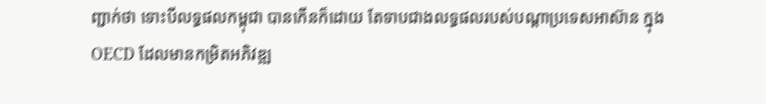ញ្ជាក់ថា ទោះបីលទ្ធផលកម្ពុជា បានកើនក៏ដោយ តែទាបជាងលទ្ធផលរបស់បណ្ដាប្រទេសអាស៊ាន ក្នុង OECD ដែលមានកម្រិតអភិវឌ្ឍ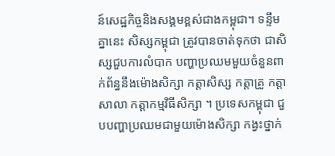ន៍សេដ្ឋកិច្ចនិងសង្គមខ្ពស់ជាងកម្ពុជា។ ទន្ទឹមគ្នានេះ សិស្សកម្ពុជា ត្រូវបានចាត់ទុកថា ជាសិស្សជួបការលំបាក បញ្ហាប្រឈមមួយចំនួនពាក់ព័ន្ធនឹងម៉ោងសិក្សា កត្តាសិស្ស កត្តាគ្រូ កត្តាសាលា កត្តាកម្មវិធីសិក្សា ។ ប្រទេសកម្ពុជា ជួបបញ្ហាប្រឈមជាមួយម៉ោងសិក្សា កង្វះថ្នាក់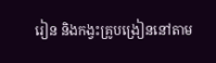រៀន និងកង្វះគ្រូបង្រៀននៅតាម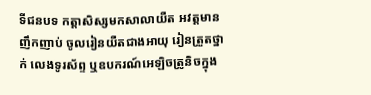ទីជនបទ កត្តាសិស្សមកសាលាយឺត អវត្តមានញឹកញាប់ ចូលរៀនយឺតជាងអាយុ រៀនត្រួតថ្នាក់ លេងទូរស័ព្ទ ឬឧបករណ៍អេឡិចត្រូនិចក្នុង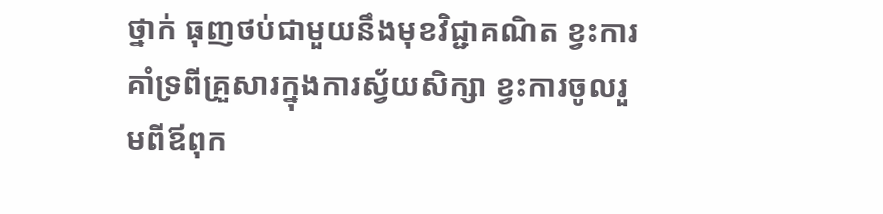ថ្នាក់ ធុញថប់ជាមួយនឹងមុខវិជ្ជាគណិត ខ្វះការគាំទ្រពីគ្រួសារក្នុងការស្វ័យសិក្សា ខ្វះការចូលរួមពីឪពុក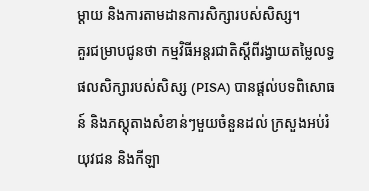ម្ដាយ និងការតាមដានការសិក្សារបស់សិស្ស។
គួរជម្រាបជូនថា កម្មវិធីអន្តរជាតិស្ដីពីរង្វាយតម្លៃលទ្ធផលសិក្សារបស់សិស្ស (PISA) បានផ្ដល់បទពិសោធន៍ និងភស្ដុតាងសំខាន់ៗមួយចំនួនដល់ ក្រសួងអប់រំ យុវជន និងកីឡា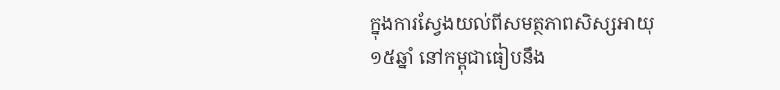ក្នុងការស្វែងយល់ពីសមត្ថភាពសិស្សអាយុ ១៥ឆ្នាំ នៅកម្ពុជាធៀបនឹង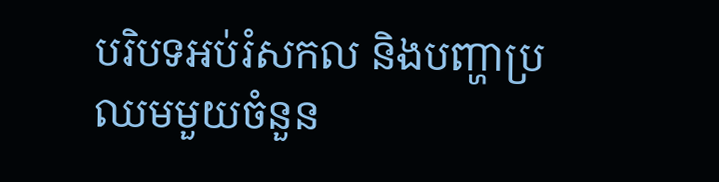បរិបទអប់រំសកល និងបញ្ហាប្រឈមមួយចំនួន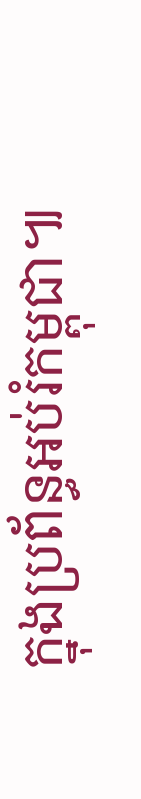ក្នុងប្រព័ន្ធអប់រំកម្ពុជា៕